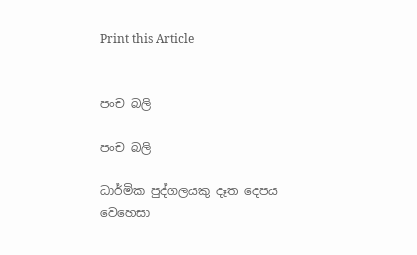Print this Article


පංච බලි

පංච බලි

ධාර්මික පුද්ගලයකු දෑත දෙපය වෙහෙසා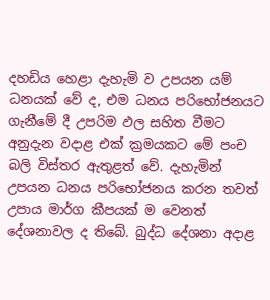දහඩිය හෙළා දැහැමි ව උපයන යම් ධනයක් වේ ද, එම ධනය පරිභෝජනයට ගැනීමේ දී උපරිම ඵල සහිත වීමට අනුදැන වදාළ එක් ක්‍රමයකට මේ පංච බලි විස්තර ඇතුළත් වේ. දැහැමින් උපයන ධනය පරිභෝජනය කරන තවත් උපාය මාර්ග කීපයක් ම වෙනත් දේශනාවල ද තිබේ. බුද්ධ දේශනා අදාළ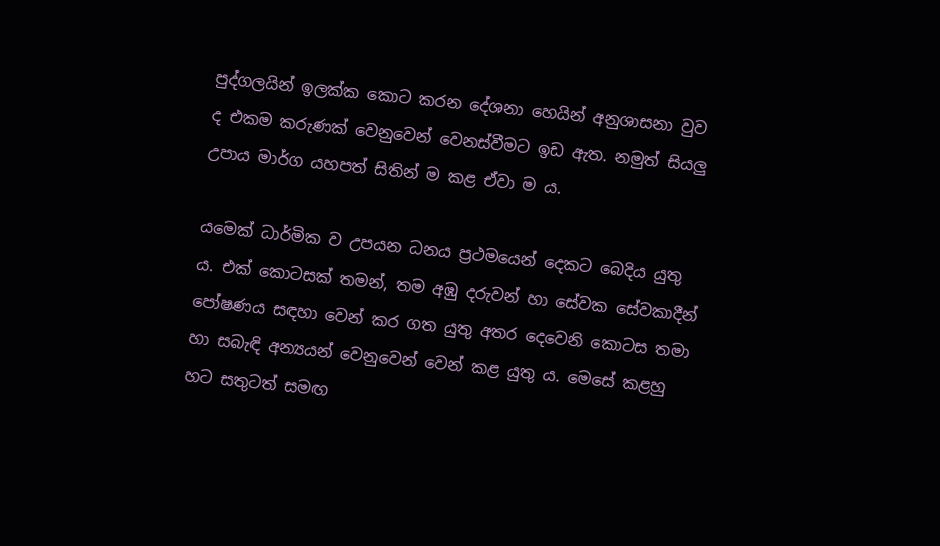පුද්ගලයින් ඉලක්ක කොට කරන දේශනා හෙයින් අනුශාසනා වුව ද එකම කරුණක් වෙනුවෙන් වෙනස්වීමට ඉඩ ඇත. නමුත් සියලු උපාය මාර්ග යහපත් සිතින් ම කළ ඒවා ම ය.

යමෙක් ධාර්මික ව උපයන ධනය ප්‍රථමයෙන් දෙකට බෙදිය යුතු ය. එක් කොටසක් තමන්, තම අඹු දරුවන් හා සේවක සේවකාදීන් පෝෂණය සඳහා වෙන් කර ගත යුතු අතර දෙවෙනි කොටස තමා හා සබැඳි අන්‍යයන් වෙනුවෙන් වෙන් කළ යුතු ය. මෙසේ කළහු හට සතුටත් සමඟ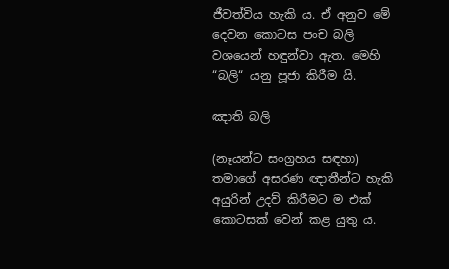ජීවත්විය හැකි ය. ඒ අනුව මේ දෙවන කොටස පංච බලි වශයෙන් හඳුන්වා ඇත. මෙහි “බලි“ යනු පූජා කිරීම යි.

ඤාති බලි

(නෑයන්ට සංග්‍රහය සඳහා) තමාගේ අසරණ ඥාතීන්ට හැකි අයුරින් උදව් කිරීමට ම එක් කොටසක් වෙන් කළ යුතු ය.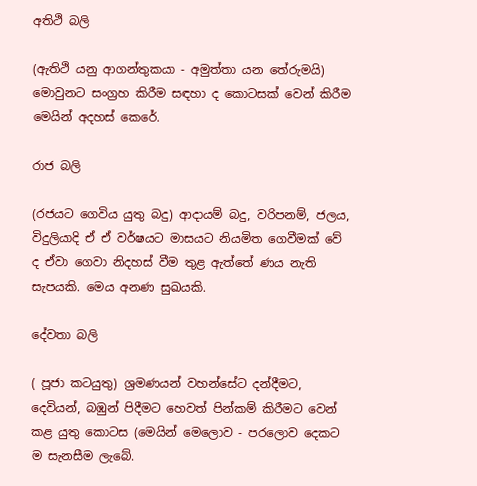අතිථි බලි

(ඇතිථි යනු ආගන්තුකයා - අමුත්තා යන තේරුමයි) මොවුනට සංග්‍රහ කිරීම සඳහා ද කොටසක් වෙන් කිරීම මෙයින් අදහස් කෙරේ.

රාජ බලි

(රජයට ගෙවිය යුතු බදු) ආදායම් බදු, වරිපනම්, ජලය, විදුලියාදි ඒ ඒ වර්ෂයට මාසයට නියමිත ගෙවීමක් වේ ද ඒවා ගෙවා නිදහස් වීම තුළ ඇත්තේ ණය නැති සැපයකි. මෙය අනණ සුඛයකි.

දේවතා බලි

( පූජා කටයුතු) ශ්‍රමණයන් වහන්සේට දන්දීමට, දෙවියන්, බඹුන් පිදීමට හෙවත් පින්කම් කිරීමට වෙන් කළ යුතු කොටස (මෙයින් මෙලොව - පරලොව දෙකට ම සැනසීම ලැබේ.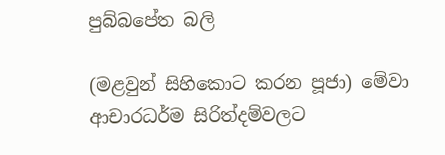පුබ්බපේත බලි

(මළවුන් සිහිකොට කරන පූජා) මේවා ආචාරධර්ම සිරිත්දම්වලට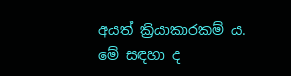අයත් ක්‍රියාකාරකම් ය. මේ සඳහා ද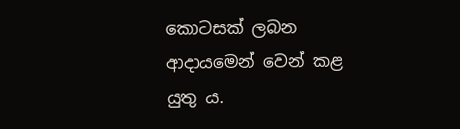කොටසක් ලබන ආදායමෙන් වෙන් කළ යුතු ය.